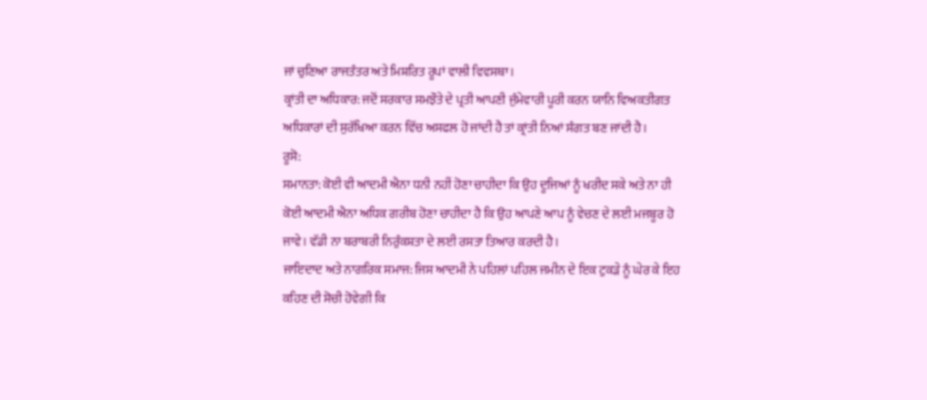ਜਾਂ ਚੁਣਿਆ ਰਾਜਤੰਤਰ ਅਤੇ ਮਿਸ਼ਰਿਤ ਰੂਪਾਂ ਵਾਲੀ ਵਿਵਸਥਾ।
ਕ੍ਰਾਂਤੀ ਦਾ ਅਧਿਕਾਰ: ਜਦੋਂ ਸਰਕਾਰ ਸਮਝੌਤੇ ਦੇ ਪ੍ਰਤੀ ਆਪਣੀ ਜੁੰਮੇਵਾਰੀ ਪੂਰੀ ਕਰਨ ਯਾਨਿ ਵਿਅਕਤੀਗਤ ਅਧਿਕਾਰਾਂ ਦੀ ਸੁਰੱਖਿਆ ਕਰਨ ਵਿੱਚ ਅਸਫਲ ਹੋ ਜਾਂਦੀ ਹੈ ਤਾਂ ਕ੍ਰਾਂਤੀ ਨਿਆਂ ਸੰਗਤ ਬਣ ਜਾਂਦੀ ਹੈ।
ਰੂਸੋ:
ਸਮਾਨਤਾ: ਕੋਈ ਵੀ ਆਦਮੀ ਐਨਾ ਧਨੀ ਨਹੀਂ ਹੋਣਾ ਚਾਹੀਦਾ ਕਿ ਉਹ ਦੂਜਿਆਂ ਨੂੰ ਖਰੀਦ ਸਕੇ ਅਤੇ ਨਾ ਹੀ ਕੋਈ ਆਦਮੀ ਐਨਾ ਅਧਿਕ ਗਰੀਬ ਹੋਣਾ ਚਾਹੀਦਾ ਹੈ ਕਿ ਉਹ ਆਪਣੇ ਆਪ ਨੂੰ ਵੇਚਣ ਦੇ ਲਈ ਮਜਬੂਰ ਹੋ ਜਾਵੇ। ਵੱਡੀ ਨਾ ਬਰਾਬਰੀ ਨਿਰੁੰਕਸ਼ਤਾ ਦੇ ਲਈ ਰਸਤਾ ਤਿਆਰ ਕਰਦੀ ਹੈ।
ਜਾਇਦਾਦ ਅਤੇ ਨਾਗਰਿਕ ਸਮਾਜ: ਜਿਸ ਆਦਮੀ ਨੇ ਪਹਿਲਾਂ ਪਹਿਲ ਜਮੀਨ ਦੇ ਇਕ ਟੁਕੜੇ ਨੂੰ ਘੇਰ ਕੇ ਇਹ ਕਹਿਣ ਦੀ ਸੋਚੀ ਹੋਵੇਗੀ ਕਿ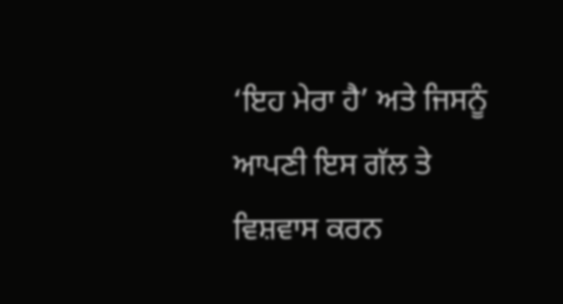‘ਇਹ ਮੇਰਾ ਹੈ’ ਅਤੇ ਜਿਸਨੂੰ ਆਪਣੀ ਇਸ ਗੱਲ ਤੇ ਵਿਸ਼ਵਾਸ ਕਰਨ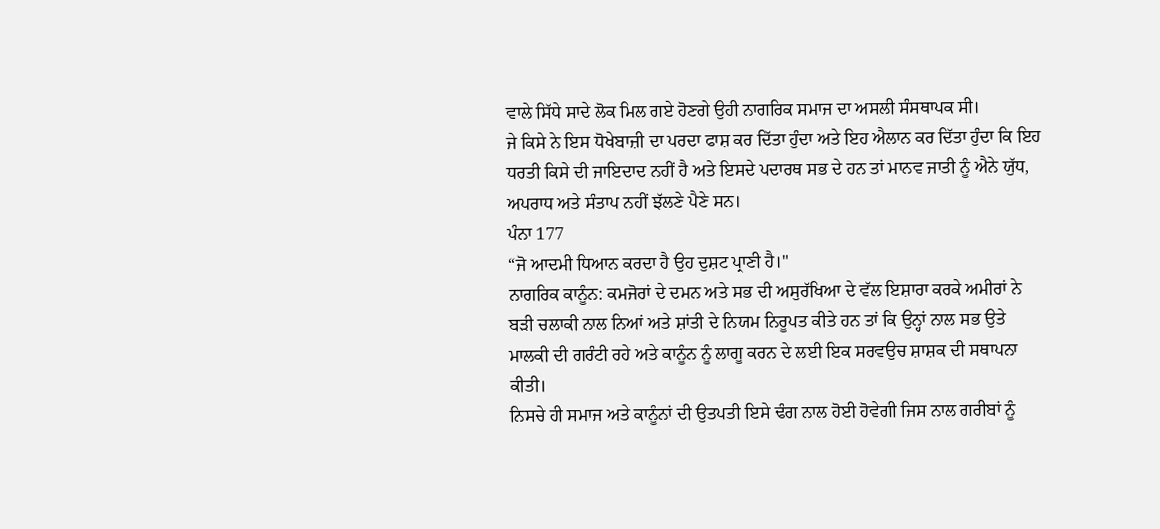ਵਾਲੇ ਸਿੱਧੇ ਸਾਦੇ ਲੋਕ ਮਿਲ ਗਏ ਹੋਣਗੇ ਉਹੀ ਨਾਗਰਿਕ ਸਮਾਜ ਦਾ ਅਸਲੀ ਸੰਸਥਾਪਕ ਸੀ।
ਜੇ ਕਿਸੇ ਨੇ ਇਸ ਧੋਖੇਬਾਜ਼ੀ ਦਾ ਪਰਦਾ ਫਾਸ਼ ਕਰ ਦਿੱਤਾ ਹੁੰਦਾ ਅਤੇ ਇਹ ਐਲਾਨ ਕਰ ਦਿੱਤਾ ਹੁੰਦਾ ਕਿ ਇਹ ਧਰਤੀ ਕਿਸੇ ਦੀ ਜਾਇਦਾਦ ਨਹੀਂ ਹੈ ਅਤੇ ਇਸਦੇ ਪਦਾਰਥ ਸਭ ਦੇ ਹਨ ਤਾਂ ਮਾਨਵ ਜਾਤੀ ਨੂੰ ਐਨੇ ਯੁੱਧ, ਅਪਰਾਧ ਅਤੇ ਸੰਤਾਪ ਨਹੀਂ ਝੱਲਣੇ ਪੈਣੇ ਸਨ।
ਪੰਨਾ 177
“ਜੋ ਆਦਮੀ ਧਿਆਨ ਕਰਦਾ ਹੈ ਉਹ ਦੁਸ਼ਟ ਪ੍ਰਾਣੀ ਹੈ।"
ਨਾਗਰਿਕ ਕਾਨੂੰਨ: ਕਮਜੋਰਾਂ ਦੇ ਦਮਨ ਅਤੇ ਸਭ ਦੀ ਅਸੁਰੱਖਿਆ ਦੇ ਵੱਲ ਇਸ਼ਾਰਾ ਕਰਕੇ ਅਮੀਰਾਂ ਨੇ ਬੜੀ ਚਲਾਕੀ ਨਾਲ ਨਿਆਂ ਅਤੇ ਸ਼ਾਂਤੀ ਦੇ ਨਿਯਮ ਨਿਰੂਪਤ ਕੀਤੇ ਹਨ ਤਾਂ ਕਿ ਉਨ੍ਹਾਂ ਨਾਲ ਸਭ ਉਤੇ ਮਾਲਕੀ ਦੀ ਗਰੰਟੀ ਰਹੇ ਅਤੇ ਕਾਨੂੰਨ ਨੂੰ ਲਾਗੂ ਕਰਨ ਦੇ ਲਈ ਇਕ ਸਰਵਉਚ ਸ਼ਾਸ਼ਕ ਦੀ ਸਥਾਪਨਾ ਕੀਤੀ।
ਨਿਸਚੇ ਹੀ ਸਮਾਜ ਅਤੇ ਕਾਨੂੰਨਾਂ ਦੀ ਉਤਪਤੀ ਇਸੇ ਢੰਗ ਨਾਲ ਹੋਈ ਹੋਵੇਗੀ ਜਿਸ ਨਾਲ ਗਰੀਬਾਂ ਨੂੰ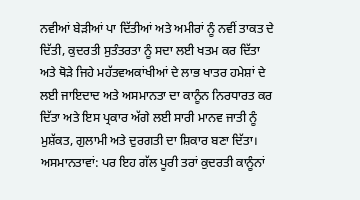ਨਵੀਆਂ ਬੇੜੀਆਂ ਪਾ ਦਿੱਤੀਆਂ ਅਤੇ ਅਮੀਰਾਂ ਨੂੰ ਨਵੀਂ ਤਾਕਤ ਦੇ ਦਿੱਤੀ, ਕੁਦਰਤੀ ਸੁਤੰਤਰਤਾ ਨੂੰ ਸਦਾ ਲਈ ਖਤਮ ਕਰ ਦਿੱਤਾ ਅਤੇ ਥੋੜੇ ਜਿਹੇ ਮਹੱਤਵਅਕਾਂਖੀਆਂ ਦੇ ਲਾਭ ਖਾਤਰ ਹਮੇਸ਼ਾਂ ਦੇ ਲਈ ਜਾਇਦਾਦ ਅਤੇ ਅਸਮਾਨਤਾ ਦਾ ਕਾਨੂੰਨ ਨਿਰਧਾਰਤ ਕਰ ਦਿੱਤਾ ਅਤੇ ਇਸ ਪ੍ਰਕਾਰ ਅੱਗੇ ਲਈ ਸਾਰੀ ਮਾਨਵ ਜਾਤੀ ਨੂੰ ਮੁਸ਼ੱਕਤ, ਗੁਲਾਮੀ ਅਤੇ ਦੁਰਗਤੀ ਦਾ ਸ਼ਿਕਾਰ ਬਣਾ ਦਿੱਤਾ।
ਅਸਮਾਨਤਾਵਾਂ: ਪਰ ਇਹ ਗੱਲ ਪੂਰੀ ਤਰਾਂ ਕੁਦਰਤੀ ਕਾਨੂੰਨਾਂ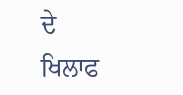ਦੇ ਖਿਲਾਫ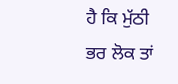ਹੈ ਕਿ ਮੁੱਠੀ ਭਰ ਲੋਕ ਤਾਂ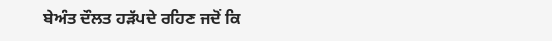ਬੇਅੰਤ ਦੌਲਤ ਹੜੱਪਦੇ ਰਹਿਣ ਜਦੋਂ ਕਿ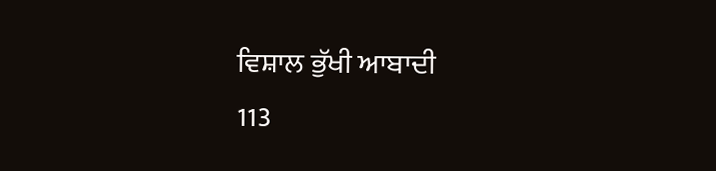ਵਿਸ਼ਾਲ ਭੁੱਖੀ ਆਬਾਦੀ
113